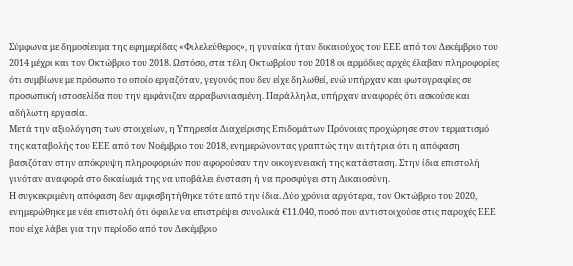Σύμφωνα με δημοσίευμα της εφημερίδας «Φιλελεύθερος», η γυναίκα ήταν δικαιούχος του ΕΕΕ από τον Δεκέμβριο του 2014 μέχρι και τον Οκτώβριο του 2018. Ωστόσο, στα τέλη Οκτωβρίου του 2018 οι αρμόδιες αρχές έλαβαν πληροφορίες ότι συμβίωνε με πρόσωπο το οποίο εργαζόταν, γεγονός που δεν είχε δηλωθεί, ενώ υπήρχαν και φωτογραφίες σε προσωπική ιστοσελίδα που την εμφάνιζαν αρραβωνιασμένη. Παράλληλα, υπήρχαν αναφορές ότι ασκούσε και αδήλωτη εργασία.
Μετά την αξιολόγηση των στοιχείων, η Υπηρεσία Διαχείρισης Επιδομάτων Πρόνοιας προχώρησε στον τερματισμό της καταβολής του ΕΕΕ από τον Νοέμβριο του 2018, ενημερώνοντας γραπτώς την αιτήτρια ότι η απόφαση βασιζόταν στην απόκρυψη πληροφοριών που αφορούσαν την οικογενειακή της κατάσταση. Στην ίδια επιστολή γινόταν αναφορά στο δικαίωμά της να υποβάλει ένσταση ή να προσφύγει στη Δικαιοσύνη.
Η συγκεκριμένη απόφαση δεν αμφισβητήθηκε τότε από την ίδια. Δύο χρόνια αργότερα, τον Οκτώβριο του 2020, ενημερώθηκε με νέα επιστολή ότι όφειλε να επιστρέψει συνολικά €11.040, ποσό που αντιστοιχούσε στις παροχές ΕΕΕ που είχε λάβει για την περίοδο από τον Δεκέμβριο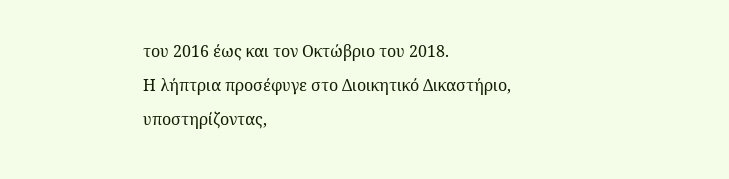του 2016 έως και τον Οκτώβριο του 2018.
Η λήπτρια προσέφυγε στο Διοικητικό Δικαστήριο, υποστηρίζοντας,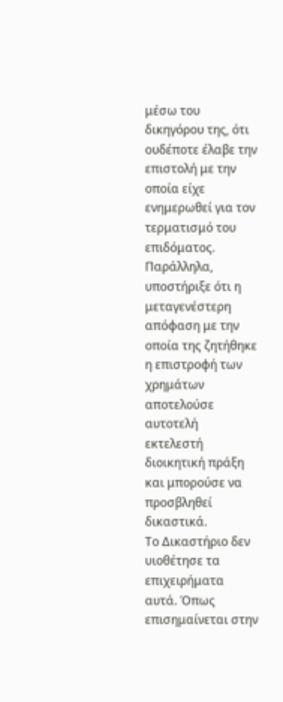μέσω του δικηγόρου της, ότι ουδέποτε έλαβε την επιστολή με την οποία είχε ενημερωθεί για τον τερματισμό του επιδόματος. Παράλληλα, υποστήριξε ότι η μεταγενέστερη απόφαση με την οποία της ζητήθηκε η επιστροφή των χρημάτων αποτελούσε αυτοτελή εκτελεστή διοικητική πράξη και μπορούσε να προσβληθεί δικαστικά.
Το Δικαστήριο δεν υιοθέτησε τα επιχειρήματα αυτά. Όπως επισημαίνεται στην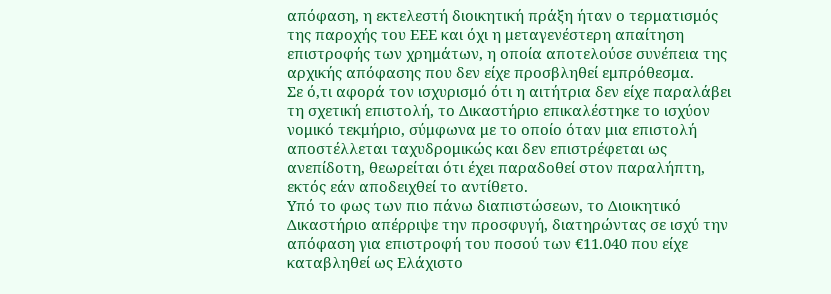απόφαση, η εκτελεστή διοικητική πράξη ήταν ο τερματισμός της παροχής του ΕΕΕ και όχι η μεταγενέστερη απαίτηση επιστροφής των χρημάτων, η οποία αποτελούσε συνέπεια της αρχικής απόφασης που δεν είχε προσβληθεί εμπρόθεσμα.
Σε ό,τι αφορά τον ισχυρισμό ότι η αιτήτρια δεν είχε παραλάβει τη σχετική επιστολή, το Δικαστήριο επικαλέστηκε το ισχύον νομικό τεκμήριο, σύμφωνα με το οποίο όταν μια επιστολή αποστέλλεται ταχυδρομικώς και δεν επιστρέφεται ως ανεπίδοτη, θεωρείται ότι έχει παραδοθεί στον παραλήπτη, εκτός εάν αποδειχθεί το αντίθετο.
Υπό το φως των πιο πάνω διαπιστώσεων, το Διοικητικό Δικαστήριο απέρριψε την προσφυγή, διατηρώντας σε ισχύ την απόφαση για επιστροφή του ποσού των €11.040 που είχε καταβληθεί ως Ελάχιστο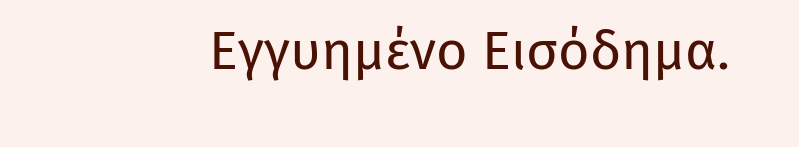Εγγυημένο Εισόδημα.